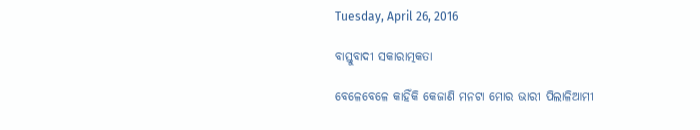Tuesday, April 26, 2016

ବାସ୍ତୁବାଦୀ ସକାରାତ୍ମକତା

ବେଳେବେଳେ କାହିଁକି କେଜାଣି ମନଟା ମୋର ଭାରୀ ପିଲାଳିଆମୀ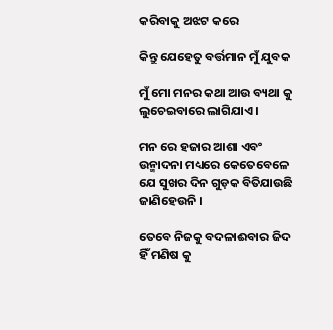କରିବାକୁ ଅଝଟ କରେ

କିନ୍ତୁ ଯେହେତୁ ବର୍ତ୍ତମାନ ମୁଁ ଯୁବକ

ମୁଁ ମୋ ମନର କଥା ଆଉ ବ୍ୟଥା କୁ ଲୁଚେଇବାରେ ଲାଗିଯାଏ ।

ମନ ରେ ହଜାର ଆଶା ଏବଂ ଉନ୍ମାଦନା ମଧ୍ୟରେ କେତେବେଳେ ଯେ ସୁଖର ଦିନ ଗୁଡ଼କ ବିତିଯାଉଛି ଜାଣିହେଉନି ।

ତେବେ ନିଜକୁ ବଦଳାଈବାର ଜିଦ ହିଁ ମଣିଷ କୁ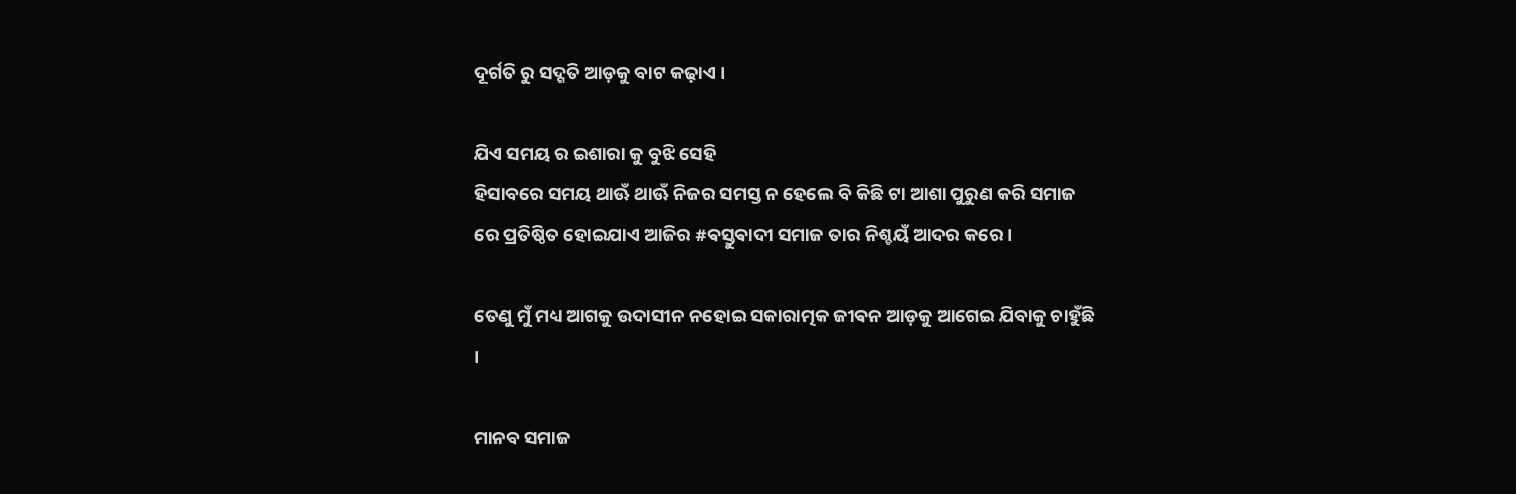ଦୂର୍ଗତି ରୁ ସଦ୍ଗତି ଆଡ଼କୁ ବାଟ କଢ଼ାଏ ।

ଯିଏ ସମୟ ର ଇଶାରା କୁ ବୁଝି ସେହି
ହିସାବରେ ସମୟ ଥାଊଁ ଥାଊଁ ନିଜର ସମସ୍ତ ନ ହେଲେ ବି କିଛି ଟା ଆଶା ପୁରୁଣ କରି ସମାଜ ରେ ପ୍ରତିଷ୍ଠିତ ହୋଇଯାଏ ଆଜିର #ଵସ୍ତୁଵାଦୀ ସମାଜ ତାର ନିଶ୍ଚୟଁ ଆଦର କରେ ।

ତେଣୁ ମୁଁ ମଧ୍ୟ ଆଗକୁ ଉଦାସୀନ ନହୋଇ ସକାରାତ୍ମକ ଜୀଵନ ଆଡ଼କୁ ଆଗେଇ ଯିବାକୁ ଚାହୁଁଛି ।

ମାନବ ସମାଜ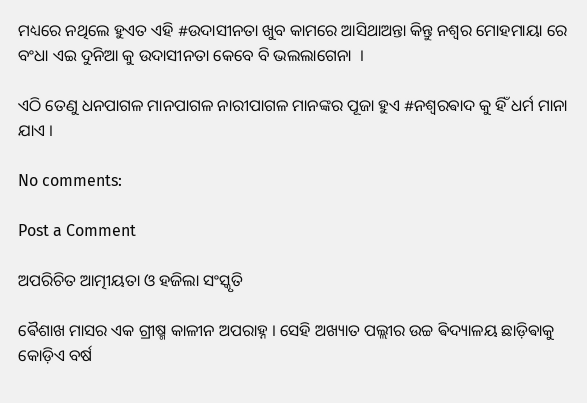ମଧ୍ୟରେ ନଥିଲେ ହୁଏତ ଏହି #ଉଦାସୀନତା ଖୁବ କାମରେ ଆସିଥାଅନ୍ତା କିନ୍ତୁ ନଶ୍ଵର ମୋହମାୟା ରେ ବଂଧା ଏଇ ଦୁନିଆ କୁ ଉଦାସୀନତା କେବେ ବି ଭଲଲାଗେନା  ।

ଏଠି ତେଣୁ ଧନପାଗଳ ମାନପାଗଳ ନାରୀପାଗଳ ମାନଙ୍କର ପୂଜା ହୁଏ #ନଶ୍ଵରଵାଦ କୁ ହିଁ ଧର୍ମ ମାନା
ଯାଏ ।

No comments:

Post a Comment

ଅପରିଚିତ ଆତ୍ମୀୟତା ଓ ହଜିଲା ସଂସ୍କୃତି

ଵୈଶାଖ ମାସର ଏକ ଗ୍ରୀଷ୍ମ କାଳୀନ ଅପରାହ୍ନ । ସେହି ଅଖ୍ୟାତ ପଲ୍ଲୀର ଉଚ୍ଚ ଵିଦ୍ୟାଳୟ ଛାଡ଼ିଵାକୁ କୋଡ଼ିଏ ବର୍ଷ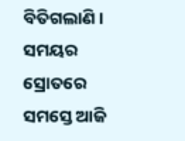ବିତିଗଲାଣି । ସମୟର ସ୍ରୋତରେ ସମସ୍ତେ ଆଜି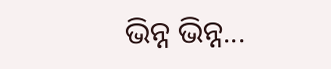ଭିନ୍ନ ଭିନ୍ନ...